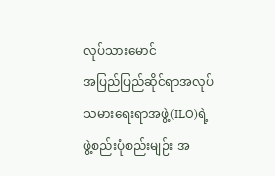လုပ်သားမောင်
အပြည်ပြည်ဆိုင်ရာအလုပ်သမားရေးရာအဖွဲ့(ILO)ရဲ့ ဖွဲ့စည်းပုံစည်းမျဉ်း အ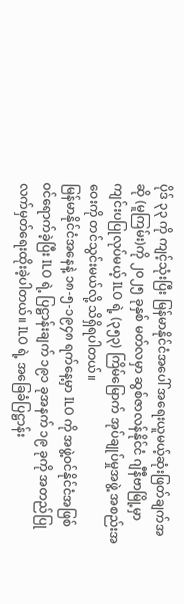ပိုဒ် ၃၃ ကို ကျင့်သုံးပြီး မြန်မာနိုင်ငံအပေါ် အရေးယူမယ့်ဆုံးဖြတ်ချက်အဆို (မူကြမ်း)ကို ၂၀၂၅ ခုနှစ် မတ်လမှာ ဆွစ်ဇာလန်နိုင်ငံ ဂျီနီဗာမြို့မှာ ကျင်းပပြုလုပ်မယ့် ILO ရဲ့ (၃၅၃) ကြိမ်မြောက် အုပ်ချုပ်မှုအဖွဲ့ အစည်းအဝေးကို တင်သွင်းမယ်လို့ သိရှိရပါတယ်။
မြန်မာနိုင်ငံအနေနဲ့ ၁၈-၅-၁၉၄၈ ရက်နေ့မှာ ILO ကို အဖွဲ့ဝင်နိုင်ငံအဖြစ် ဝင်ရောက်ခဲ့ပြီး ILO ရဲ့ ပြဋ္ဌာန်းချက် ၁၉၁ ခုအနက် ၁၉ ခုကို အတည်ပြု လက်မှတ်ရေးထိုးခဲ့ပါတယ်။ ILO ရဲ့ အခြေခံပြဋ္ဌာန်း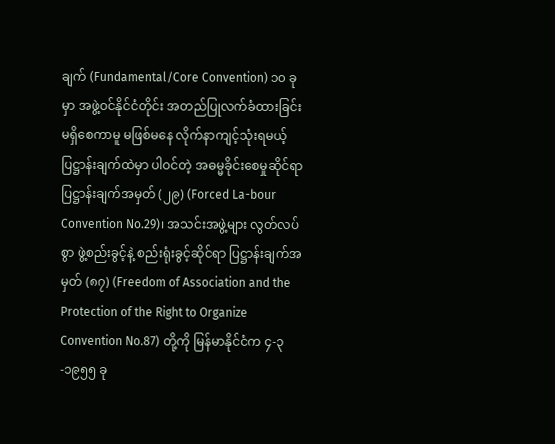ချက် (Fundamental/Core Convention) ၁၀ ခု မှာ အဖွဲ့ဝင်နိုင်ငံတိုင်း အတည်ပြုလက်ခံထားခြင်း မရှိစေကာမူ မဖြစ်မနေ လိုက်နာကျင့်သုံးရမယ့် ပြဋ္ဌာန်းချက်ထဲမှာ ပါဝင်တဲ့ အဓမ္မခိုင်းစေမှုဆိုင်ရာပြဋ္ဌာန်းချက်အမှတ် (၂၉) (Forced La-bour Convention No.29)၊ အသင်းအဖွဲ့များ လွတ်လပ်စွာ ဖွဲ့စည်းခွင့်နဲ့ စည်းရုံးခွင့်ဆိုင်ရာ ပြဋ္ဌာန်းချက်အမှတ် (၈၇) (Freedom of Association and the Protection of the Right to Organize Convention No.87) တို့ကို မြန်မာနိုင်ငံက ၄-၃-၁၉၅၅ ခု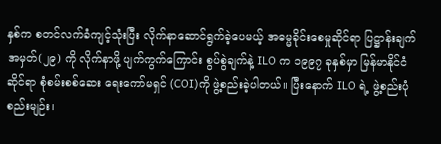နှစ်က စတင်လက်ခံကျင့်သုံးပြီး လိုက်နာဆောင်ရွက်ခဲ့ပေမယ့် အဓမ္မခိုင်းစေမှုဆိုင်ရာ ပြဋ္ဌာန်းချက်အမှတ်(၂၉) ကို လိုက်နာဖို့ ပျက်ကွက်ကြောင်း စွပ်စွဲချက်နဲ့ ILO က ၁၉၉၇ ခုနှစ်မှာ မြန်မာနိုင်ငံဆိုင်ရာ စုံစမ်းစစ်ဆေး ရေးကော်မရှင် (COI)ကို ဖွဲ့စည်းခဲ့ပါတယ်။ ပြီးနောက် ILO ရဲ့ ဖွဲ့စည်းပုံ စည်းမျဉ်း၊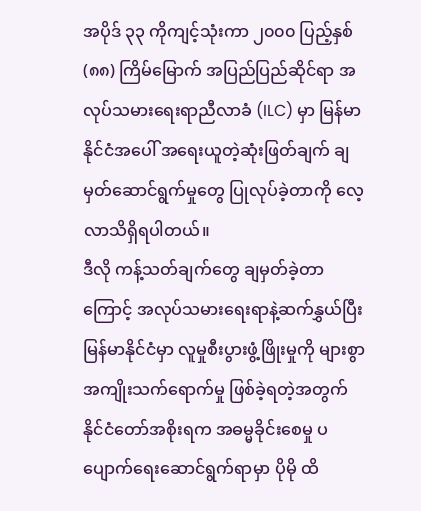အပိုဒ် ၃၃ ကိုကျင့်သုံးကာ ၂၀၀၀ ပြည့်နှစ် (၈၈) ကြိမ်မြောက် အပြည်ပြည်ဆိုင်ရာ အလုပ်သမားရေးရာညီလာခံ (ILC) မှာ မြန်မာနိုင်ငံအပေါ် အရေးယူတဲ့ဆုံးဖြတ်ချက် ချမှတ်ဆောင်ရွက်မှုတွေ ပြုလုပ်ခဲ့တာကို လေ့လာသိရှိရပါတယ်။
ဒီလို ကန့်သတ်ချက်တွေ ချမှတ်ခဲ့တာကြောင့် အလုပ်သမားရေးရာနဲ့ဆက်နွှယ်ပြီး မြန်မာနိုင်ငံမှာ လူမှုစီးပွားဖွံ့ဖြိုးမှုကို များစွာအကျိုးသက်ရောက်မှု ဖြစ်ခဲ့ရတဲ့အတွက် နိုင်ငံတော်အစိုးရက အဓမ္မခိုင်းစေမှု ပပျောက်ရေးဆောင်ရွက်ရာမှာ ပိုမို ထိ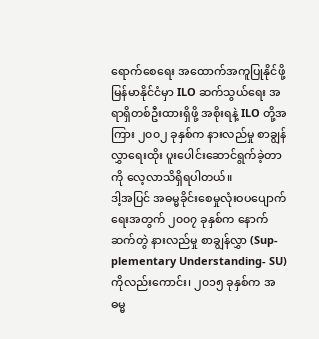ရောက်စေရေး အထောက်အကူပြုနိုင်ဖို့ မြန်မာနိုင်ငံမှာ ILO ဆက်သွယ်ရေး အရာရှိတစ်ဦးထားရှိဖို့ အစိုးရနဲ့ ILO တို့အကြား ၂၀၀၂ ခုနှစ်က နားလည်မှု စာချွန်လွှာရေးထိုး ပူးပေါင်းဆောင်ရွက်ခဲ့တာကို လေ့လာသိရှိရပါတယ်။
ဒါ့အပြင် အဓမ္မခိုင်းစေမှုလုံးဝပပျောက်ရေးအတွက် ၂၀၀၇ ခုနှစ်က နောက်ဆက်တွဲ နားလည်မှု စာချွန်လွှာ (Sup-plementary Understanding- SU) ကိုလည်းကောင်း၊ ၂၀၁၅ ခုနှစ်က အဓမ္မ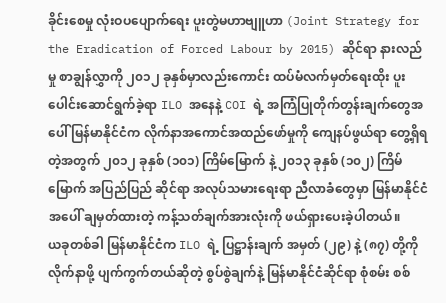ခိုင်းစေမှု လုံးဝပပျောက်ရေး ပူးတွဲမဟာဗျူဟာ (Joint Strategy for the Eradication of Forced Labour by 2015) ဆိုင်ရာ နားလည်မှု စာချွန်လွှာကို ၂၀၁၂ ခုနှစ်မှာလည်းကောင်း ထပ်မံလက်မှတ်ရေးထိုး ပူးပေါင်းဆောင်ရွက်ခဲ့ရာ ILO အနေနဲ့ COI ရဲ့ အကြံပြုတိုက်တွန်းချက်တွေအပေါ် မြန်မာနိုင်ငံက လိုက်နာအကောင်အထည်ဖော်မှုကို ကျေနပ်ဖွယ်ရာ တွေ့ရှိရတဲ့အတွက် ၂၀၁၂ ခုနှစ် (၁၀၁) ကြိမ်မြောက် နဲ့ ၂၀၁၃ ခုနှစ် (၁၀၂) ကြိမ်မြောက် အပြည်ပြည် ဆိုင်ရာ အလုပ်သမားရေးရာ ညီလာခံတွေမှာ မြန်မာနိုင်ငံအပေါ် ချမှတ်ထားတဲ့ ကန့်သတ်ချက်အားလုံးကို ဖယ်ရှားပေးခဲ့ပါတယ်။
ယခုတစ်ခါ မြန်မာနိုင်ငံက ILO ရဲ့ ပြဋ္ဌာန်းချက် အမှတ် (၂၉) နဲ့ (၈၇) တို့ကို လိုက်နာဖို့ ပျက်ကွက်တယ်ဆိုတဲ့ စွပ်စွဲချက်နဲ့ မြန်မာနိုင်ငံဆိုင်ရာ စုံစမ်း စစ်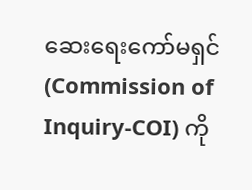ဆေးရေးကော်မရှင် (Commission of Inquiry-COI) ကို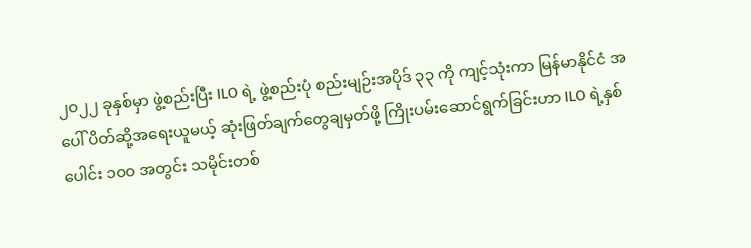၂၀၂၂ ခုနှစ်မှာ ဖွဲ့စည်းပြီး ILO ရဲ့ ဖွဲ့စည်းပုံ စည်းမျဉ်းအပိုဒ် ၃၃ ကို ကျင့်သုံးကာ မြန်မာနိုင်ငံ အပေါ် ပိတ်ဆို့အရေးယူမယ့် ဆုံးဖြတ်ချက်တွေချမှတ်ဖို့ ကြိုးပမ်းဆောင်ရွက်ခြင်းဟာ ILO ရဲ့နှစ်ပေါင်း ၁၀၀ အတွင်း သမိုင်းတစ်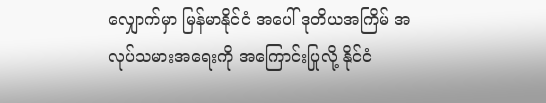လျှောက်မှာ မြန်မာနိုင်ငံ အပေါ် ဒုတိယအကြိမ် အလုပ်သမားအရေးကို အကြောင်းပြုလို့ နိုင်ငံ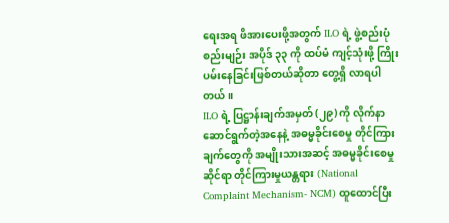ရေးအရ ဖိအားပေးဖို့အတွက် ILO ရဲ့ ဖွဲ့စည်းပုံစည်းမျဉ်း အပိုဒ် ၃၃ ကို ထပ်မံ ကျင့်သုံးဖို့ ကြိုးပမ်းနေခြင်းဖြစ်တယ်ဆိုတာ တွေ့ရှိ လာရပါတယ်။
ILO ရဲ့ ပြဋ္ဌာန်းချက်အမှတ် (၂၉) ကို လိုက်နာ ဆောင်ရွက်တဲ့အနေနဲ့ အဓမ္မခိုင်းစေမှု တိုင်ကြားချက်တွေကို အမျိုးသားအဆင့် အဓမ္မခိုင်းစေမှုဆိုင်ရာ တိုင်ကြားမှုယန္တရား (National Complaint Mechanism- NCM) ထူထောင်ပြီး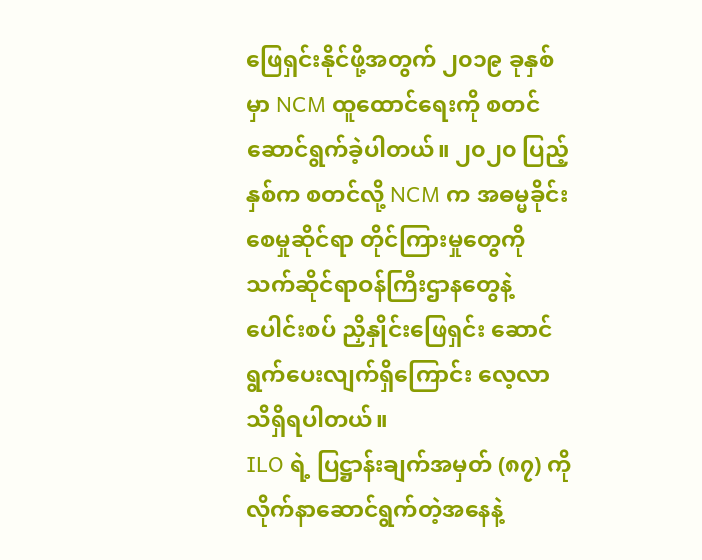ဖြေရှင်းနိုင်ဖို့အတွက် ၂၀၁၉ ခုနှစ်မှာ NCM ထူထောင်ရေးကို စတင်ဆောင်ရွက်ခဲ့ပါတယ်။ ၂၀၂၀ ပြည့်နှစ်က စတင်လို့ NCM က အဓမ္မခိုင်းစေမှုဆိုင်ရာ တိုင်ကြားမှုတွေကို သက်ဆိုင်ရာဝန်ကြီးဌာနတွေနဲ့ ပေါင်းစပ် ညှိနှိုင်းဖြေရှင်း ဆောင်ရွက်ပေးလျက်ရှိကြောင်း လေ့လာသိရှိရပါတယ်။
ILO ရဲ့ ပြဋ္ဌာန်းချက်အမှတ် (၈၇) ကို လိုက်နာဆောင်ရွက်တဲ့အနေနဲ့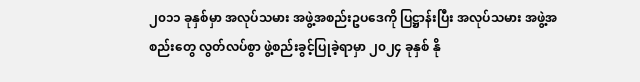၂၀၁၁ ခုနှစ်မှာ အလုပ်သမား အဖွဲ့အစည်းဥပဒေကို ပြဋ္ဌာန်းပြီး အလုပ်သမား အဖွဲ့အစည်းတွေ လွတ်လပ်စွာ ဖွဲ့စည်းခွင့်ပြုခဲ့ရာမှာ ၂၀၂၄ ခုနှစ် နို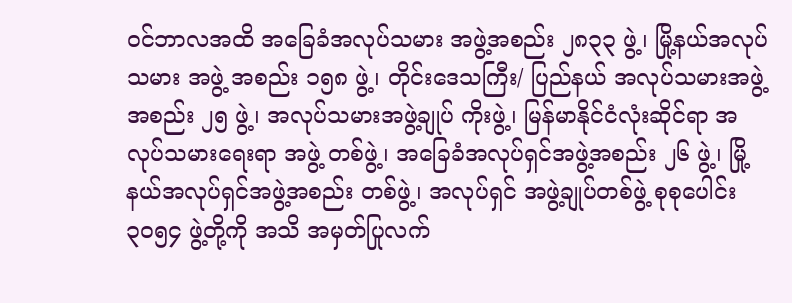ဝင်ဘာလအထိ အခြေခံအလုပ်သမား အဖွဲ့အစည်း ၂၈၃၃ ဖွဲ့၊ မြို့နယ်အလုပ်သမား အဖွဲ့ အစည်း ၁၅၈ ဖွဲ့၊ တိုင်းဒေသကြီး/ ပြည်နယ် အလုပ်သမားအဖွဲ့အစည်း ၂၅ ဖွဲ့၊ အလုပ်သမားအဖွဲ့ချုပ် ကိုးဖွဲ့၊ မြန်မာနိုင်ငံလုံးဆိုင်ရာ အလုပ်သမားရေးရာ အဖွဲ့ တစ်ဖွဲ့၊ အခြေခံအလုပ်ရှင်အဖွဲ့အစည်း ၂၆ ဖွဲ့၊ မြို့နယ်အလုပ်ရှင်အဖွဲ့အစည်း တစ်ဖွဲ့၊ အလုပ်ရှင် အဖွဲ့ချုပ်တစ်ဖွဲ့ စုစုပေါင်း ၃၀၅၄ ဖွဲ့တို့ကို အသိ အမှတ်ပြုလက်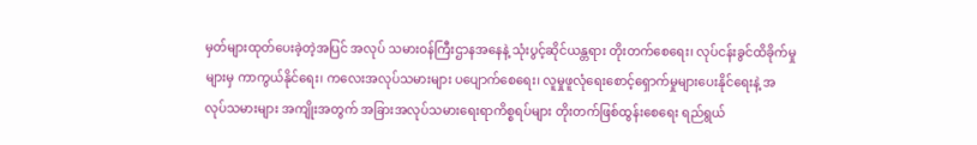မှတ်များထုတ်ပေးခဲ့တဲ့အပြင် အလုပ် သမားဝန်ကြီးဌာနအနေနဲ့ သုံးပွင့်ဆိုင်ယန္တရား တိုးတက်စေရေး၊ လုပ်ငန်းခွင်ထိခိုက်မှုများမှ ကာကွယ်နိုင်ရေး၊ ကလေးအလုပ်သမားများ ပပျောက်စေရေး၊ လူမှုဖူလုံရေးစောင့်ရှောက်မှုများပေးနိုင်ရေးနဲ့ အလုပ်သမားများ အကျိုးအတွက် အခြားအလုပ်သမားရေးရာကိစ္စရပ်များ တိုးတက်ဖြစ်ထွန်းစေရေး ရည်ရွယ်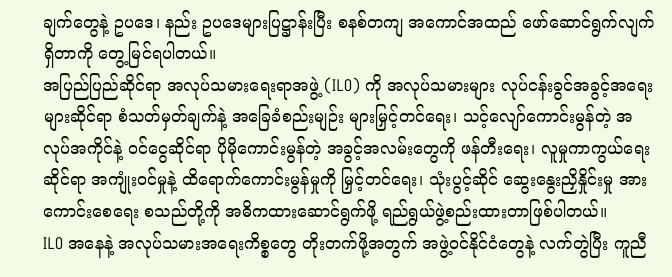ချက်တွေနဲ့ ဥပဒေ၊ နည်း ဥပဒေများပြဋ္ဌာန်းပြီး စနစ်တကျ အကောင်အထည် ဖော်ဆောင်ရွက်လျက်ရှိတာကို တွေ့မြင်ရပါတယ်။
အပြည်ပြည်ဆိုင်ရာ အလုပ်သမားရေးရာအဖွဲ့ (ILO) ကို အလုပ်သမားများ လုပ်ငန်းခွင်အခွင့်အရေးများဆိုင်ရာ စံသတ်မှတ်ချက်နဲ့ အခြေခံစည်းမျဉ်း များမြှင့်တင်ရေး၊ သင့်လျော်ကောင်းမွန်တဲ့ အလုပ်အကိုင်နဲ့ ဝင်ငွေဆိုင်ရာ ပိုမိုကောင်းမွန်တဲ့ အခွင့်အလမ်းတွေကို ဖန်တီးရေး၊ လူမှုကာကွယ်ရေးဆိုင်ရာ အကျုံးဝင်မှုနဲ့ ထိရောက်ကောင်းမွန်မှုကို မြှင့်တင်ရေး၊ သုံးပွင့်ဆိုင် ဆွေးနွေးညှိနှိုင်းမှု အားကောင်းစေရေး စသည်တို့ကို အဓိကထားဆောင်ရွက်ဖို့ ရည်ရွယ်ဖွဲ့စည်းထားတာဖြစ်ပါတယ်။
ILO အနေနဲ့ အလုပ်သမားအရေးကိစ္စတွေ တိုးတက်ဖို့အတွက် အဖွဲ့ဝင်နိုင်ငံတွေနဲ့ လက်တွဲပြီး ကူညီ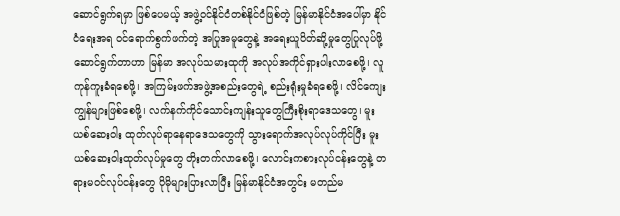ဆောင်ရွက်ရမှာ ဖြစ်ပေမယ့် အဖွဲ့ဝင်နိုင်ငံတစ်နိုင်ငံဖြစ်တဲ့ မြန်မာနိုင်ငံအပေါ်မှာ နိုင်ငံရေးအရ ဝင်ရောက်စွက်ဖက်တဲ့ အပြုအမူတွေနဲ့ အရေးယူပိတ်ဆို့မှုတွေပြုလုပ်ဖို့ ဆောင်ရွက်တာဟာ မြန်မာ အလုပ်သမားထုကို အလုပ်အကိုင်ရှားပါးလာစေဖို့၊ လူကုန်ကူးခံရစေဖို့၊ အကြမ်းဖက်အဖွဲ့အစည်းတွေရဲ့ စည်းရုံးမှုခံရစေဖို့၊ လိင်ကျေးကျွန်များဖြစ်စေဖို့၊ လက်နက်ကိုင်သောင်းကျန်းသူတွေကြီးစိုးရာဒေသတွေ၊ မူးယစ်ဆေးဝါး ထုတ်လုပ်ရာနေရာဒေသတွေကို သွားရောက်အလုပ်လုပ်ကိုင်ပြီး မူးယစ်ဆေးဝါးထုတ်လုပ်မှုတွေ တိုးတက်လာစေဖို့၊ လောင်းကစားလုပ်ငန်းတွေနဲ့ တရားမဝင်လုပ်ငန်းတွေ ပိုမိုများပြားလာပြီး မြန်မာနိုင်ငံအတွင်း မတည်မ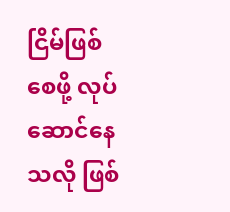ငြိမ်ဖြစ်စေဖို့ လုပ်ဆောင်နေသလို ဖြစ်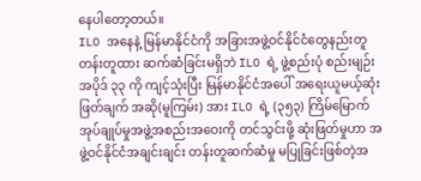နေပါတော့တယ်။
ILO အနေနဲ့ မြန်မာနိုင်ငံကို အခြားအဖွဲ့ဝင်နိုင်ငံတွေနည်းတူတန်းတူထား ဆက်ဆံခြင်းမရှိဘဲ ILO ရဲ့ ဖွဲ့စည်းပုံ စည်းမျဉ်း အပိုဒ် ၃၃ ကို ကျင့်သုံးပြီး မြန်မာနိုင်ငံအပေါ် အရေးယူမယ့်ဆုံးဖြတ်ချက် အဆို(မူကြမ်း) အား ILO ရဲ့ (၃၅၃) ကြိမ်မြောက် အုပ်ချုပ်မှုအဖွဲ့အစည်းအဝေးကို တင်သွင်းဖို့ ဆုံးဖြတ်မှုဟာ အဖွဲ့ဝင်နိုင်ငံအချင်းချင်း တန်းတူဆက်ဆံမှု မပြုခြင်းဖြစ်တဲ့အ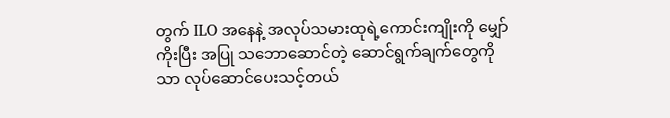တွက် ILO အနေနဲ့ အလုပ်သမားထုရဲ့ကောင်းကျိုးကို မျှော်ကိုးပြီး အပြု သဘောဆောင်တဲ့ ဆောင်ရွက်ချက်တွေကိုသာ လုပ်ဆောင်ပေးသင့်တယ်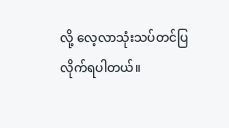လို့ လေ့လာသုံးသပ်တင်ပြ လိုက်ရပါတယ်။